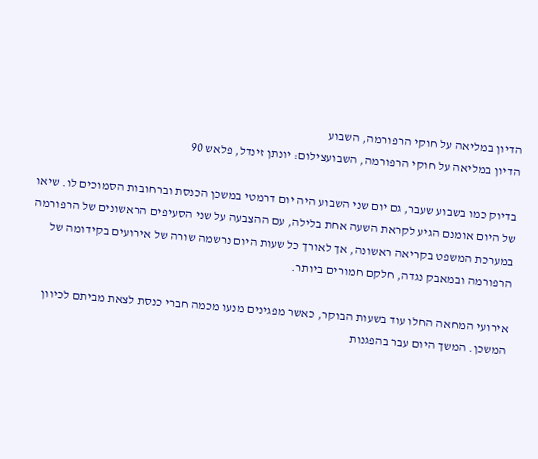הדיון במליאה על חוקי הרפורמה, השבוע
הדיון במליאה על חוקי הרפורמה, השבועצילום: יונתן זינדל, פלאש 90

בדיוק כמו בשבוע שעבר, גם יום שני השבוע היה יום דרמטי במשכן הכנסת וברחובות הסמוכים לו. שיאו של היום אומנם הגיע לקראת השעה אחת בלילה, עם ההצבעה על שני הסעיפים הראשונים של הרפורמה במערכת המשפט בקריאה ראשונה, אך לאורך כל שעות היום נרשמה שורה של אירועים בקידומה של הרפורמה ובמאבק נגדה, חלקם חמורים ביותר.

אירועי המחאה החלו עוד בשעות הבוקר, כאשר מפגינים מנעו מכמה חברי כנסת לצאת מביתם לכיוון המשכן. המשך היום עבר בהפגנות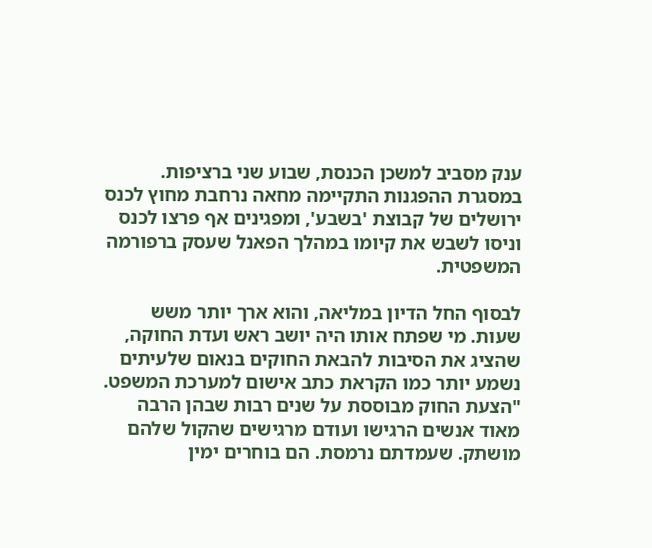ענק מסביב למשכן הכנסת, שבוע שני ברציפות. במסגרת ההפגנות התקיימה מחאה נרחבת מחוץ לכנס ירושלים של קבוצת 'בשבע', ומפגינים אף פרצו לכנס וניסו לשבש את קיומו במהלך הפאנל שעסק ברפורמה המשפטית.

לבסוף החל הדיון במליאה, והוא ארך יותר משש שעות. מי שפתח אותו היה יושב ראש ועדת החוקה, שהציג את הסיבות להבאת החוקים בנאום שלעיתים נשמע יותר כמו הקראת כתב אישום למערכת המשפט. "הצעת החוק מבוססת על שנים רבות שבהן הרבה מאוד אנשים הרגישו ועודם מרגישים שהקול שלהם מושתק. שעמדתם נרמסת. הם בוחרים ימין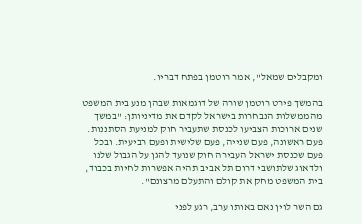ומקבלים שמאל", אמר רוטמן בפתח דבריו.

בהמשך פירט רוטמן שורה של דוגמאות שבהן מנע בית המשפט מהממשלות הנבחרות בישראל לקדם את מדיניותן: "במשך שנים ארוכות הצביעו לכנסת שתעביר חוק למניעת הסתננות. פעם ראשונה, פעם שנייה, פעם שלישית ופעם רביעית. ובכל פעם שכנסת ישראל העבירה חוק שנועד להגן על הגבול שלנו ולדאוג שלתושבי דרום תל אביב תהיה אפשרות לחיות בכבוד, בית המשפט מחק את קולם והתעלם מרצונם".

גם השר לוין נאם באותו ערב, רגע לפני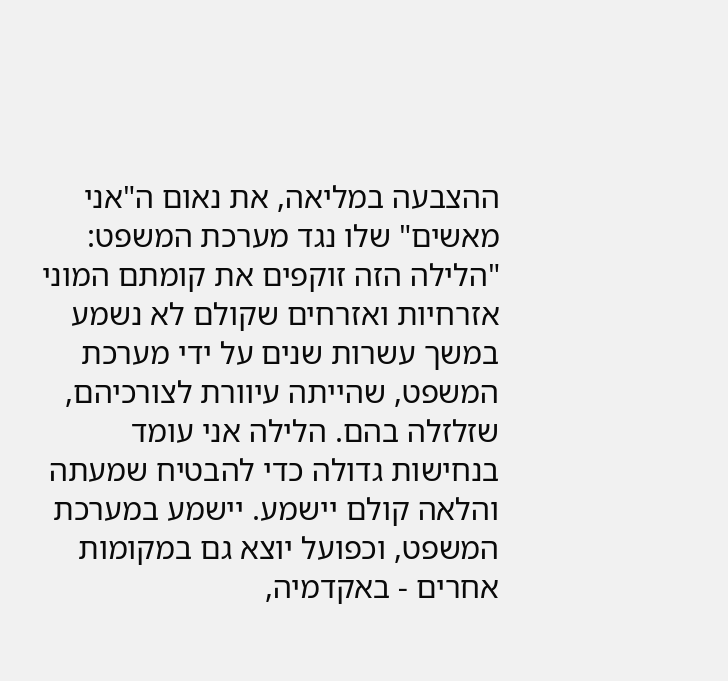ההצבעה במליאה, את נאום ה"אני מאשים" שלו נגד מערכת המשפט: "הלילה הזה זוקפים את קומתם המוני אזרחיות ואזרחים שקולם לא נשמע במשך עשרות שנים על ידי מערכת המשפט, שהייתה עיוורת לצורכיהם, שזלזלה בהם. הלילה אני עומד בנחישות גדולה כדי להבטיח שמעתה והלאה קולם יישמע. יישמע במערכת המשפט, וכפועל יוצא גם במקומות אחרים - באקדמיה,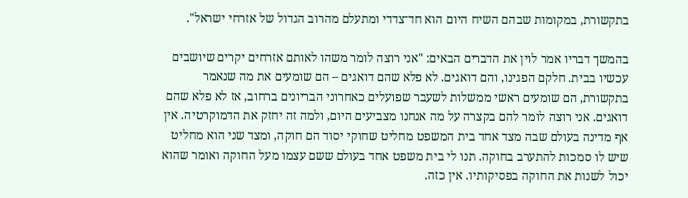בתקשורת, במקומות שבהם השיח היום הוא חד־צדדי ומתעלם מהרוב הגדול של אזרחי ישראל".

בהמשך דבריו אמר לוין את הדברים הבאים: "אני רוצה לומר משהו לאותם אזרחים יקרים שיושבים עכשיו בבית. חלקם הפגינו, והם דואגים. לא פלא שהם דואגים – הם שומעים את מה שנאמר בתקשורת, הם שומעים ראשי ממשלות לשעבר שפועלים כאחרוני הבריונים ברחוב, אז לא פלא שהם דואגים. אני רוצה לומר להם בקצרה על מה אנחנו מצביעים היום, ולמה זה יחזק את הדמוקרטיה. אין אף מדינה בעולם שבה מצד אחד בית המשפט מחליט שחוקי יסוד הם חוקה, ומצד שני הוא מחליט שיש לו סמכות להתערב בחוקה. תנו לי בית משפט אחד בעולם ששם עצמו מעל החוקה ואומר שהוא יכול לשנות את החוקה בפסיקותיו. אין כזה.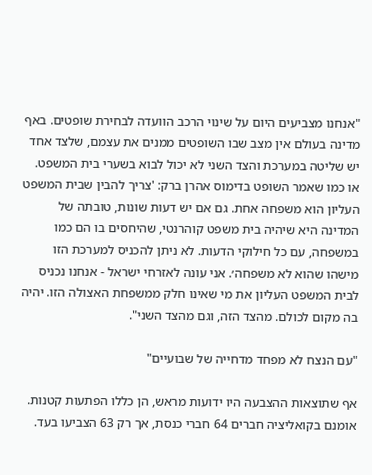"אנחנו מצביעים היום על שינוי הרכב הוועדה לבחירת שופטים. באף מדינה בעולם אין מצב שבו השופטים ממנים את עצמם, שלצד אחד יש שליטה במערכת והצד השני לא יכול לבוא בשערי בית המשפט. או כמו שאמר השופט בדימוס אהרן ברק: 'צריך להבין שבית המשפט העליון הוא משפחה אחת. גם אם יש דעות שונות, טובתה של המדינה היא שיהיה בית משפט קוהרנטי, שהיחסים בו הם כמו במשפחה, עם כל חילוקי הדעות. לא ניתן להכניס למערכת הזו מישהו שהוא לא משפחה׳. אני עונה לאזרחי ישראל - אנחנו נכניס לבית המשפט העליון את מי שאינו חלק ממשפחת האצולה הזו. יהיה בה מקום לכולם. מהצד הזה, וגם מהצד השני".

"עם הנצח לא מפחד מדחייה של שבועיים"

אף שתוצאות ההצבעה היו ידועות מראש, הן כללו הפתעות קטנות. אומנם בקואליציה חברים 64 חברי כנסת, אך רק 63 הצביעו בעד.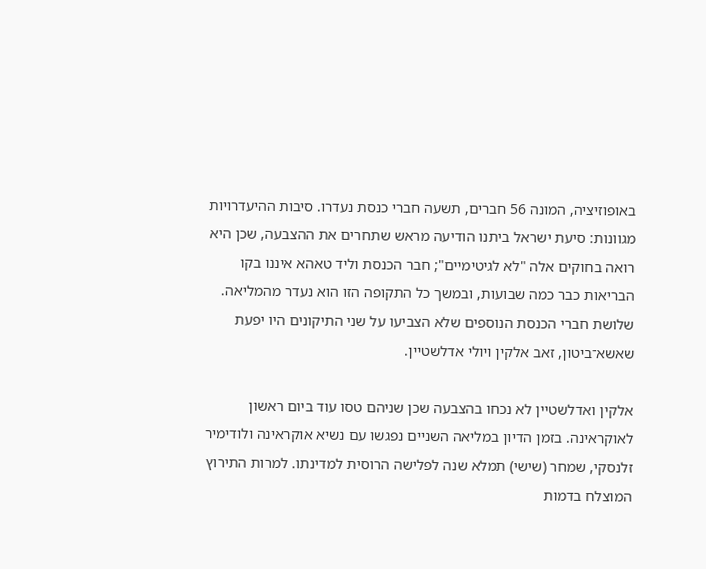באופוזיציה, המונה 56 חברים, תשעה חברי כנסת נעדרו. סיבות ההיעדרויות מגוונות: סיעת ישראל ביתנו הודיעה מראש שתחרים את ההצבעה, שכן היא רואה בחוקים אלה "לא לגיטימיים"; חבר הכנסת וליד טאהא איננו בקו הבריאות כבר כמה שבועות, ובמשך כל התקופה הזו הוא נעדר מהמליאה. שלושת חברי הכנסת הנוספים שלא הצביעו על שני התיקונים היו יפעת שאשא־ביטון, זאב אלקין ויולי אדלשטיין.

אלקין ואדלשטיין לא נכחו בהצבעה שכן שניהם טסו עוד ביום ראשון לאוקראינה. בזמן הדיון במליאה השניים נפגשו עם נשיא אוקראינה ולודימיר זלנסקי, שמחר (שישי) תמלא שנה לפלישה הרוסית למדינתו. למרות התירוץ המוצלח בדמות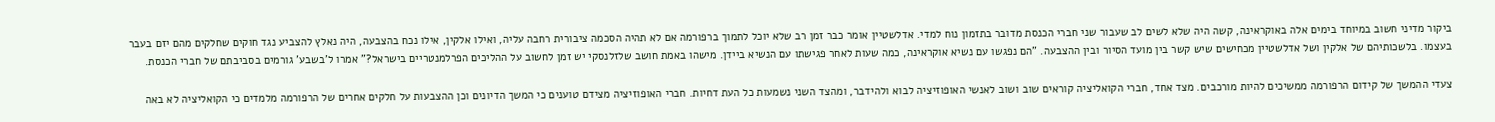ביקור מדיני חשוב במיוחד בימים אלה באוקראינה, קשה היה שלא לשים לב שעבור שני חברי הכנסת מדובר בתזמון נוח למדי. אדלשטיין אומר כבר זמן רב שלא יוכל לתמוך ברפורמה אם לא תהיה הסכמה ציבורית רחבה עליה, ואילו אלקין, אילו נכח בהצבעה, היה נאלץ להצביע נגד חוקים שחלקים מהם יזם בעבר בעצמו. בלשכותיהם של אלקין ושל אדלשטיין מכחישים שיש קשר בין מועד הסיור ובין ההצבעה. "הם נפגשו עם נשיא אוקראינה, כמה שעות לאחר פגישתו עם הנשיא ביידן. מישהו באמת חושב שלזלנסקי יש זמן לחשוב על ההליכים הפרלמנטריים בישראל?" אמרו ל'בשבע' גורמים בסביבתם של חברי הכנסת.

צעדי ההמשך של קידום הרפורמה ממשיכים להיות מורכבים. מצד אחד, חברי הקואליציה קוראים שוב ושוב לאנשי האופוזיציה לבוא ולהידבר, ומהצד השני נשמעות כל העת דחיות. חברי האופוזיציה מצידם טוענים כי המשך הדיונים וכן ההצבעות על חלקים אחרים של הרפורמה מלמדים כי הקואליציה לא באה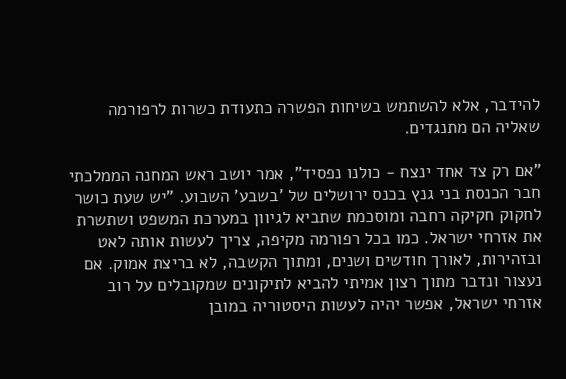להידבר, אלא להשתמש בשיחות הפשרה כתעודת כשרות לרפורמה שאליה הם מתנגדים.

"אם רק צד אחד ינצח - כולנו נפסיד", אמר יושב ראש המחנה הממלכתי חבר הכנסת בני גנץ בכנס ירושלים של 'בשבע' השבוע. "יש שעת כושר לחקוק חקיקה רחבה ומוסכמת שתביא לגיוון במערכת המשפט ושתשרת את אזרחי ישראל. כמו בכל רפורמה מקיפה, צריך לעשות אותה לאט ובזהירות, לאורך חודשים ושנים, ומתוך הקשבה, לא בריצת אמוק. אם נעצור ונדבר מתוך רצון אמיתי להביא לתיקונים שמקובלים על רוב אזרחי ישראל, אפשר יהיה לעשות היסטוריה במובן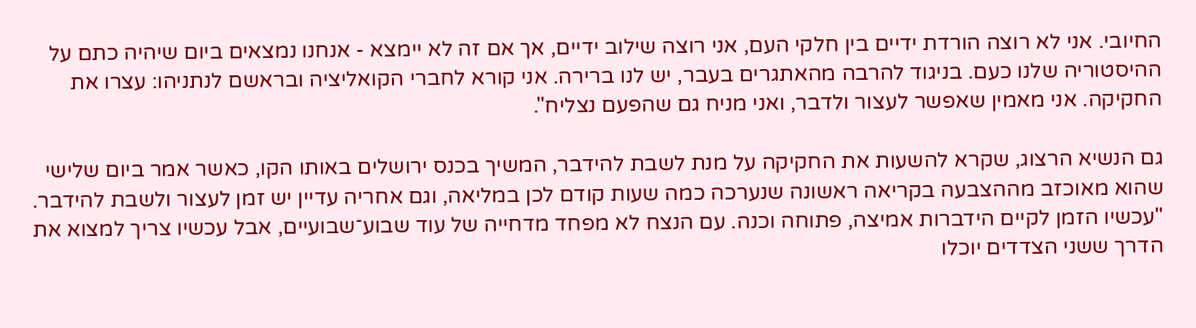החיובי. אני לא רוצה הורדת ידיים בין חלקי העם, אני רוצה שילוב ידיים, אך אם זה לא יימצא - אנחנו נמצאים ביום שיהיה כתם על ההיסטוריה שלנו כעם. בניגוד להרבה מהאתגרים בעבר, יש לנו ברירה. אני קורא לחברי הקואליציה ובראשם לנתניהו: עצרו את החקיקה. אני מאמין שאפשר לעצור ולדבר, ואני מניח גם שהפעם נצליח".

גם הנשיא הרצוג, שקרא להשעות את החקיקה על מנת לשבת להידבר, המשיך בכנס ירושלים באותו הקו, כאשר אמר ביום שלישי שהוא מאוכזב מההצבעה בקריאה ראשונה שנערכה כמה שעות קודם לכן במליאה, וגם אחריה עדיין יש זמן לעצור ולשבת להידבר. "עכשיו הזמן לקיים הידברות אמיצה, פתוחה וכנה. עם הנצח לא מפחד מדחייה של עוד שבוע־שבועיים, אבל עכשיו צריך למצוא את הדרך ששני הצדדים יוכלו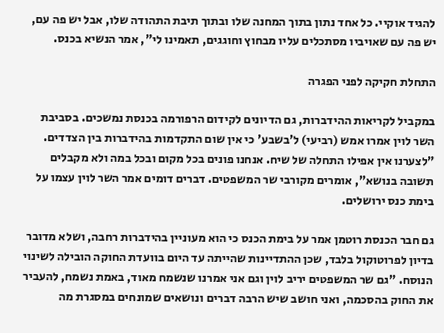להגיד אוקיי. כל אחד נתון בתוך המחנה שלו ובתוך תיבת התהודה שלו, אבל יש פה עם, יש פה עם שאויביו מסתכלים עליו מבחוץ וחוגגים, תאמינו לי", אמר הנשיא בכנס.

התחלת חקיקה לפני הפגרה

במקביל לקריאות ההידברות, גם הדיונים לקידום הרפורמה בכנסת נמשכים. בסביבת השר לוין אמרו אמש (רביעי) ל'בשבע' כי אין שום התקדמות בהידברות בין הצדדים. "לצערנו אין אפילו התחלה של שיח. אנחנו פונים בכל מקום ובכל במה ולא מקבלים תשובה בנושא", אומרים מקורבי שר המשפטים. דברים דומים אמר השר לוין עצמו על בימת כנס ירושלים.

גם חבר הכנסת רוטמן אמר על בימת הכנס כי הוא מעוניין בהידברות רחבה, ושלא מדובר בדיון לפרוטוקול בלבד, שכן ההתדיינות שהייתה עד היום בוועדת החוקה הובילה לשינוי הנוסח. "גם שר המשפטים יריב לוין וגם אני אמרנו שנשמח מאוד, באמת נשמח, להעביר את החוק בהסכמה, ואני חושב שיש הרבה דברים ונושאים שמונחים במסגרת מה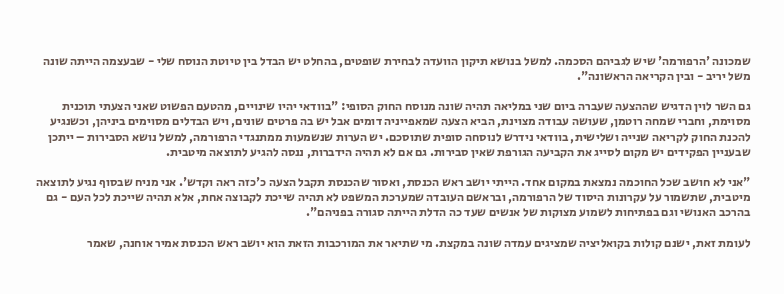שמכונה 'הרפורמה' שיש לגביהם הסכמה. למשל בנושא תיקון הוועדה לבחירת שופטים, בהחלט יש הבדל בין טיוטת הנוסח שלי - שבעצמה הייתה שונה משל יריב - ובין הקריאה הראשונה".

גם השר לוין הדגיש שההצעה שעברה ביום שני במליאה תהיה שונה מנוסח החוק הסופי: "בוודאי יהיו שינויים, מהטעם הפשוט שאני הצעתי תוכנית מסוימת, וחברי שמחה רוטמן, שעושה עבודה מצוינת, הביא הצעה שמאפייניה דומים אבל יש בה פרטים שונים, ויש הבדלים מסוימים ביניהן, וכשנגיע להכנת החוק לקריאה שנייה ושלישית, בוודאי נידרש לנוסחה סופית שתוסכם. יש הערות שנשמעות ממתנגדי הרפורמה, למשל נושא הסבירות – ייתכן שבעניין הפקידים יש מקום לסייג את הקביעה הגורפת שאין סבירות. גם אם לא תהיה הידברות, ננסה להגיע לתוצאה מיטבית.

"אני לא חושב שכל החוכמה נמצאת במקום אחד. הייתי יושב ראש הכנסת, ואסור שהכנסת תקבל הצעה כ'כזה ראה וקדש'. אני מניח שבסוף נגיע לתוצאה מיטבית, שתשמור על עקרונות היסוד של הרפורמה, ובראשם העובדה שמערכת המשפט לא תהיה שייכת לקבוצה אחת, אלא תהיה שייכת לכל העם - גם בהרכב האנושי וגם בפתיחות לשמוע מצוקות של אנשים שעד כה הדלת הייתה סגורה בפניהם".

לעומת זאת, ישנם קולות בקואליציה שמציגים עמדה שונה במקצת. מי שתיאר את המורכבות הזאת הוא יושב ראש הכנסת אמיר אוחנה, שאמר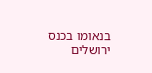בנאומו בכנס ירושלים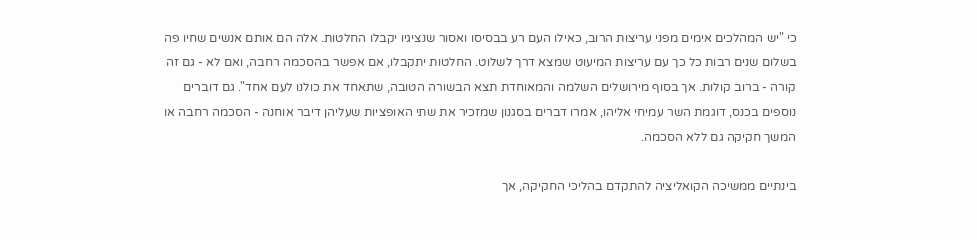כי "יש המהלכים אימים מפני עריצות הרוב, כאילו העם רע בבסיסו ואסור שנציגיו יקבלו החלטות. אלה הם אותם אנשים שחיו פה בשלום שנים רבות כל כך עם עריצות המיעוט שמצא דרך לשלוט. החלטות יתקבלו, אם אפשר בהסכמה רחבה, ואם לא - גם זה קורה - ברוב קולות. אך בסוף מירושלים השלמה והמאוחדת תצא הבשורה הטובה, שתאחד את כולנו לעם אחד". גם דוברים נוספים בכנס, דוגמת השר עמיחי אליהו, אמרו דברים בסגנון שמזכיר את שתי האופציות שעליהן דיבר אוחנה - הסכמה רחבה או המשך חקיקה גם ללא הסכמה.

בינתיים ממשיכה הקואליציה להתקדם בהליכי החקיקה, אך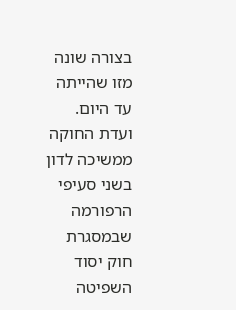בצורה שונה מזו שהייתה עד היום. ועדת החוקה ממשיכה לדון בשני סעיפי הרפורמה שבמסגרת חוק יסוד השפיטה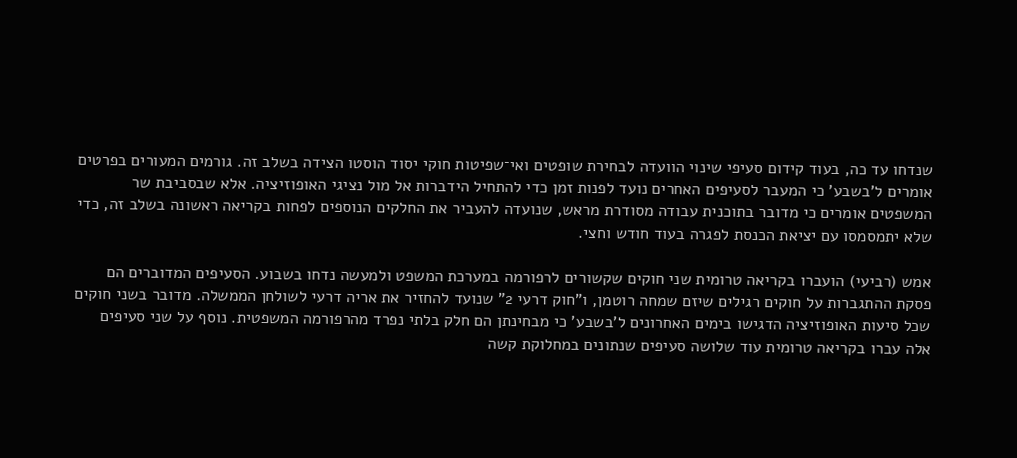שנדחו עד כה, בעוד קידום סעיפי שינוי הוועדה לבחירת שופטים ואי־שפיטות חוקי יסוד הוסטו הצידה בשלב זה. גורמים המעורים בפרטים אומרים ל'בשבע' כי המעבר לסעיפים האחרים נועד לפנות זמן כדי להתחיל הידברות אל מול נציגי האופוזיציה. אלא שבסביבת שר המשפטים אומרים כי מדובר בתוכנית עבודה מסודרת מראש, שנועדה להעביר את החלקים הנוספים לפחות בקריאה ראשונה בשלב זה, כדי שלא יתמסמסו עם יציאת הכנסת לפגרה בעוד חודש וחצי.

אמש (רביעי) הועברו בקריאה טרומית שני חוקים שקשורים לרפורמה במערכת המשפט ולמעשה נדחו בשבוע. הסעיפים המדוברים הם פסקת ההתגברות על חוקים רגילים שיזם שמחה רוטמן, ו"חוק דרעי 2" שנועד להחזיר את אריה דרעי לשולחן הממשלה. מדובר בשני חוקים שכל סיעות האופוזיציה הדגישו בימים האחרונים ל'בשבע' כי מבחינתן הם חלק בלתי נפרד מהרפורמה המשפטית. נוסף על שני סעיפים אלה עברו בקריאה טרומית עוד שלושה סעיפים שנתונים במחלוקת קשה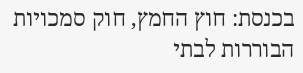בכנסת: חוץ החמץ, חוק סמכויות הבוררות לבתי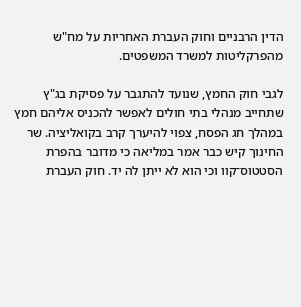הדין הרבניים וחוק העברת האחריות על מח"ש מהפרקליטות למשרד המשפטים.

לגבי חוק החמץ, שנועד להתגבר על פסיקת בג"ץ שתחייב מנהלי בתי חולים לאפשר להכניס אליהם חמץ במהלך חג הפסח, צפוי להיערך קרב בקואליציה. שר החינוך קיש כבר אמר במליאה כי מדובר בהפרת הסטטוס־קוו וכי הוא לא ייתן לה יד. חוק העברת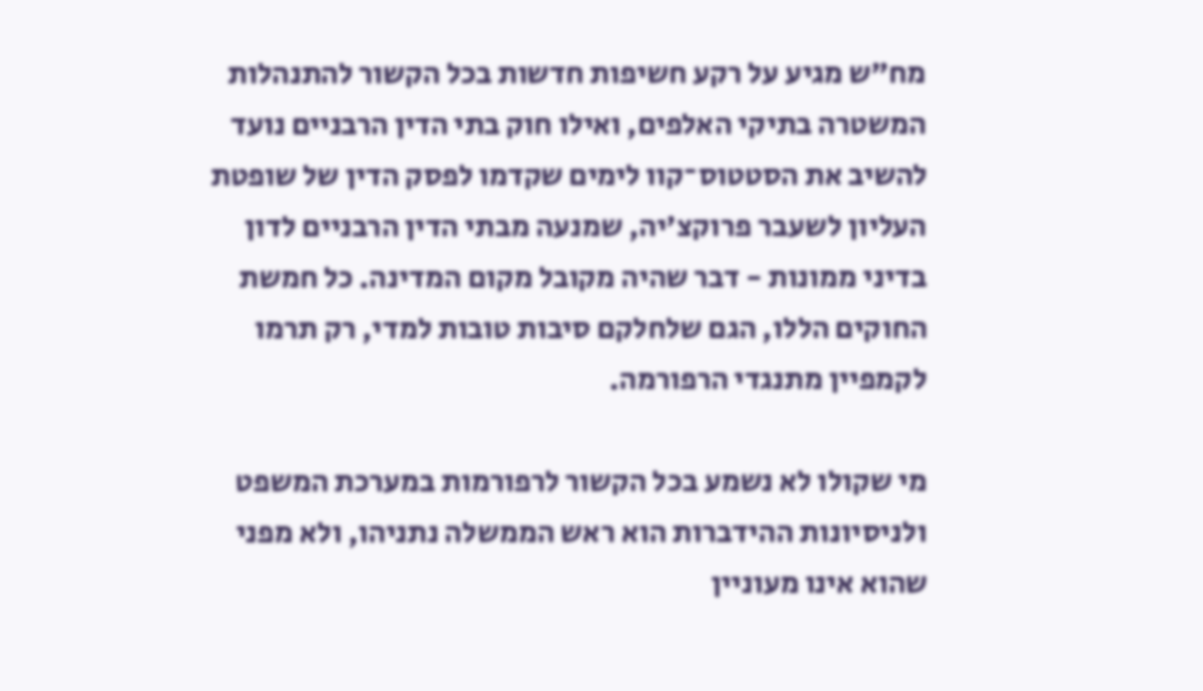מח"ש מגיע על רקע חשיפות חדשות בכל הקשור להתנהלות המשטרה בתיקי האלפים, ואילו חוק בתי הדין הרבניים נועד להשיב את הסטטוס־קוו לימים שקדמו לפסק הדין של שופטת העליון לשעבר פרוקצ'יה, שמנעה מבתי הדין הרבניים לדון בדיני ממונות - דבר שהיה מקובל מקום המדינה. כל חמשת החוקים הללו, הגם שלחלקם סיבות טובות למדי, רק תרמו לקמפיין מתנגדי הרפורמה.

מי שקולו לא נשמע בכל הקשור לרפורמות במערכת המשפט ולניסיונות ההידברות הוא ראש הממשלה נתניהו, ולא מפני שהוא אינו מעוניין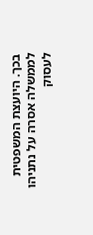בכך. היועצת המשפטית לממשלה אסרה על נתניהו לעסוק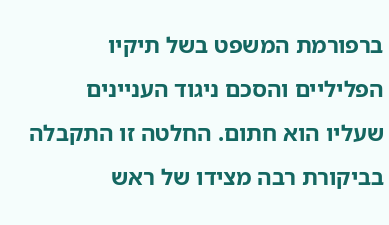ברפורמת המשפט בשל תיקיו הפליליים והסכם ניגוד העניינים שעליו הוא חתום. החלטה זו התקבלה בביקורת רבה מצידו של ראש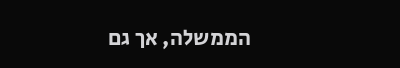הממשלה, אך גם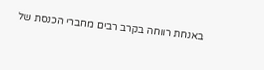באנחת רווחה בקרב רבים מחברי הכנסת של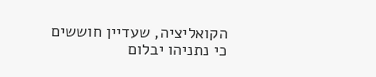הקואליציה, שעדיין חוששים כי נתניהו יבלום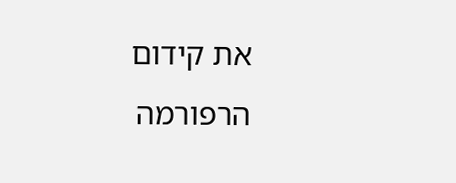את קידום הרפורמה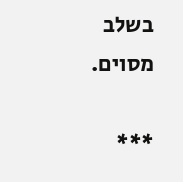בשלב מסוים.

***